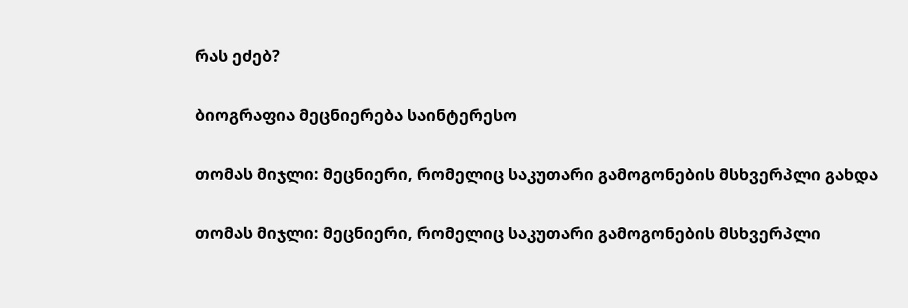რას ეძებ?

ბიოგრაფია მეცნიერება საინტერესო

თომას მიჯლი: მეცნიერი, რომელიც საკუთარი გამოგონების მსხვერპლი გახდა

თომას მიჯლი: მეცნიერი, რომელიც საკუთარი გამოგონების მსხვერპლი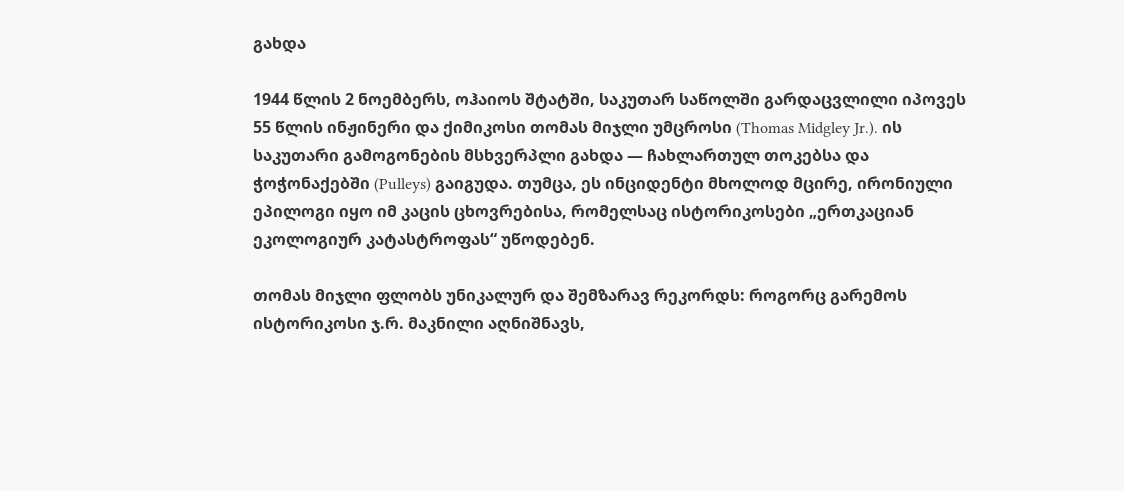გახდა

1944 წლის 2 ნოემბერს, ოჰაიოს შტატში, საკუთარ საწოლში გარდაცვლილი იპოვეს 55 წლის ინჟინერი და ქიმიკოსი თომას მიჯლი უმცროსი (Thomas Midgley Jr.). ის საკუთარი გამოგონების მსხვერპლი გახდა — ჩახლართულ თოკებსა და ჭოჭონაქებში (Pulleys) გაიგუდა. თუმცა, ეს ინციდენტი მხოლოდ მცირე, ირონიული ეპილოგი იყო იმ კაცის ცხოვრებისა, რომელსაც ისტორიკოსები „ერთკაციან ეკოლოგიურ კატასტროფას“ უწოდებენ.

თომას მიჯლი ფლობს უნიკალურ და შემზარავ რეკორდს: როგორც გარემოს ისტორიკოსი ჯ.რ. მაკნილი აღნიშნავს,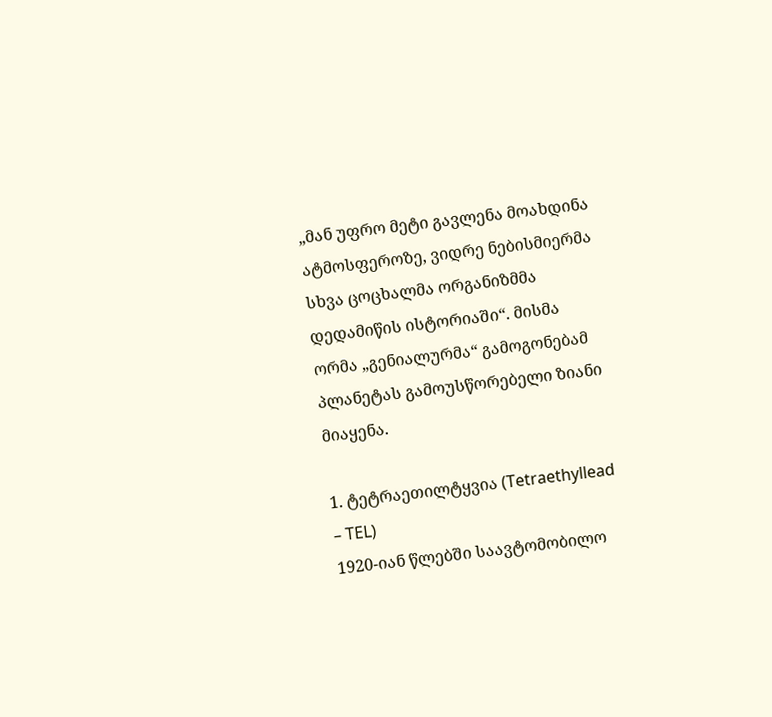„მან უფრო მეტი გავლენა მოახდინა ატმოსფეროზე, ვიდრე ნებისმიერმა სხვა ცოცხალმა ორგანიზმმა დედამიწის ისტორიაში“. მისმა ორმა „გენიალურმა“ გამოგონებამ პლანეტას გამოუსწორებელი ზიანი მიაყენა.

1. ტეტრაეთილტყვია (Tetraethyllead – TEL)
1920-იან წლებში საავტომობილო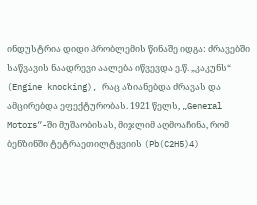ინდუსტრია დიდი პრობლემის წინაშე იდგა: ძრავებში საწვავის ნაადრევი აალება იწვევდა ე.წ. „კაკუნს“ (Engine knocking), რაც აზიანებდა ძრავას და ამცირებდა ეფექტურობას. 1921 წელს, „General Motors“-ში მუშაობისას, მიჯლიმ აღმოაჩინა, რომ ბენზინში ტეტრაეთილტყვიის (Pb(C2H5)4)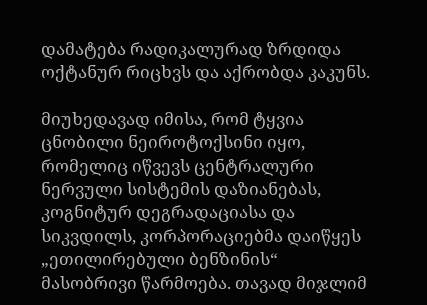დამატება რადიკალურად ზრდიდა ოქტანურ რიცხვს და აქრობდა კაკუნს.

მიუხედავად იმისა, რომ ტყვია ცნობილი ნეიროტოქსინი იყო, რომელიც იწვევს ცენტრალური ნერვული სისტემის დაზიანებას, კოგნიტურ დეგრადაციასა და სიკვდილს, კორპორაციებმა დაიწყეს „ეთილირებული ბენზინის“ მასობრივი წარმოება. თავად მიჯლიმ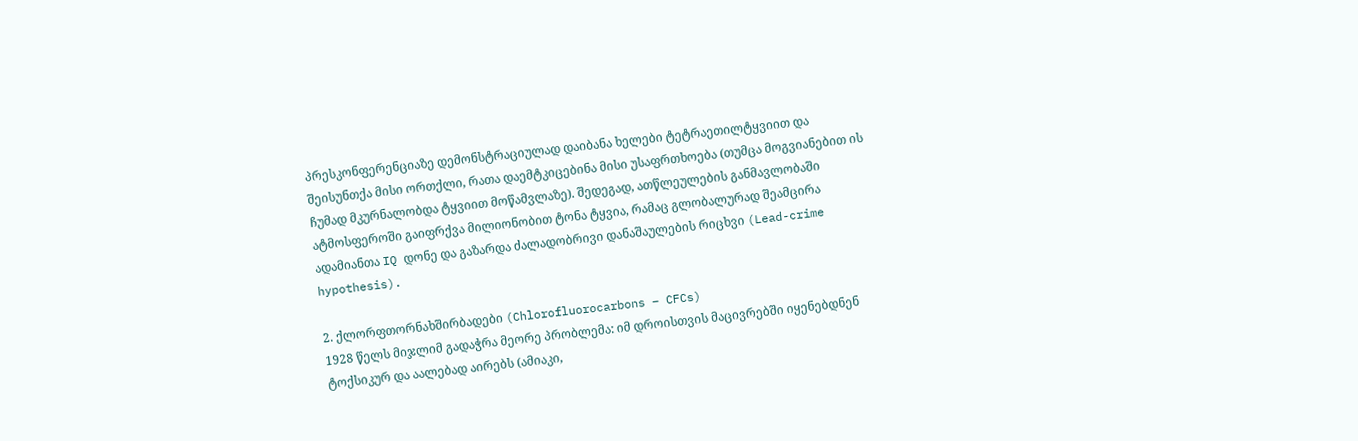პრესკონფერენციაზე დემონსტრაციულად დაიბანა ხელები ტეტრაეთილტყვიით და შეისუნთქა მისი ორთქლი, რათა დაემტკიცებინა მისი უსაფრთხოება (თუმცა მოგვიანებით ის ჩუმად მკურნალობდა ტყვიით მოწამვლაზე). შედეგად, ათწლეულების განმავლობაში ატმოსფეროში გაიფრქვა მილიონობით ტონა ტყვია, რამაც გლობალურად შეამცირა ადამიანთა IQ დონე და გაზარდა ძალადობრივი დანაშაულების რიცხვი (Lead-crime hypothesis).

2. ქლორფთორნახშირბადები (Chlorofluorocarbons – CFCs)
1928 წელს მიჯლიმ გადაჭრა მეორე პრობლემა: იმ დროისთვის მაცივრებში იყენებდნენ ტოქსიკურ და აალებად აირებს (ამიაკი,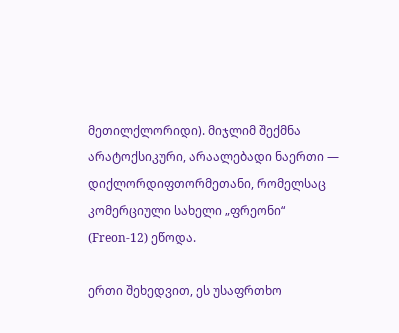მეთილქლორიდი). მიჯლიმ შექმნა არატოქსიკური, არაალებადი ნაერთი — დიქლორდიფთორმეთანი, რომელსაც კომერციული სახელი „ფრეონი“ (Freon-12) ეწოდა.

ერთი შეხედვით, ეს უსაფრთხო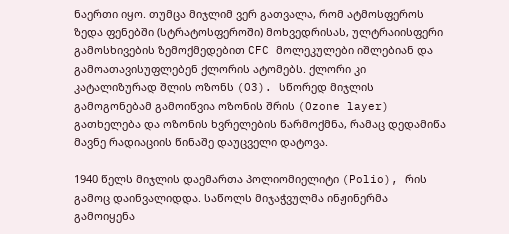ნაერთი იყო. თუმცა მიჯლიმ ვერ გათვალა, რომ ატმოსფეროს ზედა ფენებში (სტრატოსფეროში) მოხვედრისას, ულტრაიისფერი გამოსხივების ზემოქმედებით CFC მოლეკულები იშლებიან და გამოათავისუფლებენ ქლორის ატომებს. ქლორი კი კატალიზურად შლის ოზონს (O3). სწორედ მიჯლის გამოგონებამ გამოიწვია ოზონის შრის (Ozone layer) გათხელება და ოზონის ხვრელების წარმოქმნა, რამაც დედამიწა მავნე რადიაციის წინაშე დაუცველი დატოვა.

1940 წელს მიჯლის დაემართა პოლიომიელიტი (Polio), რის გამოც დაინვალიდდა. საწოლს მიჯაჭვულმა ინჟინერმა გამოიყენა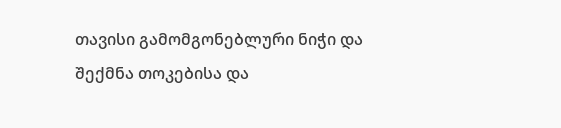თავისი გამომგონებლური ნიჭი და შექმნა თოკებისა და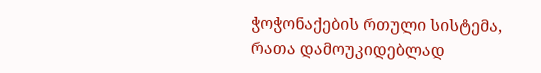ჭოჭონაქების რთული სისტემა, რათა დამოუკიდებლად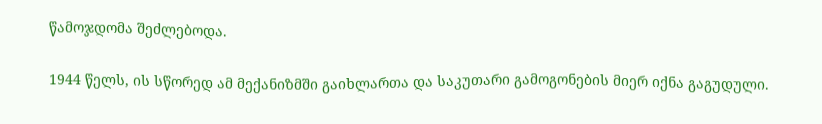წამოჯდომა შეძლებოდა.

1944 წელს, ის სწორედ ამ მექანიზმში გაიხლართა და საკუთარი გამოგონების მიერ იქნა გაგუდული.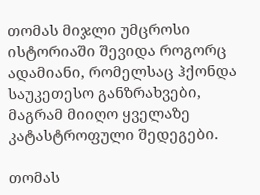თომას მიჯლი უმცროსი ისტორიაში შევიდა როგორც ადამიანი, რომელსაც ჰქონდა საუკეთესო განზრახვები, მაგრამ მიიღო ყველაზე კატასტროფული შედეგები.

თომას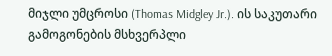მიჯლი უმცროსი (Thomas Midgley Jr.). ის საკუთარი გამოგონების მსხვერპლი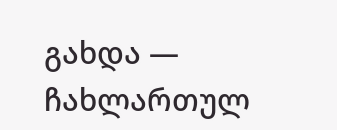გახდა — ჩახლართულ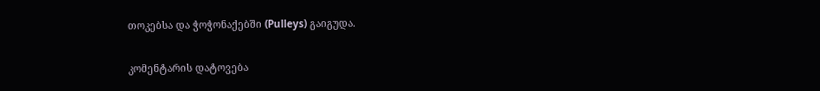თოკებსა და ჭოჭონაქებში (Pulleys) გაიგუდა.

კომენტარის დატოვება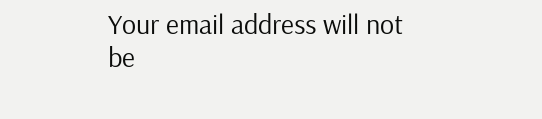Your email address will not be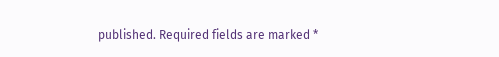published. Required fields are marked *